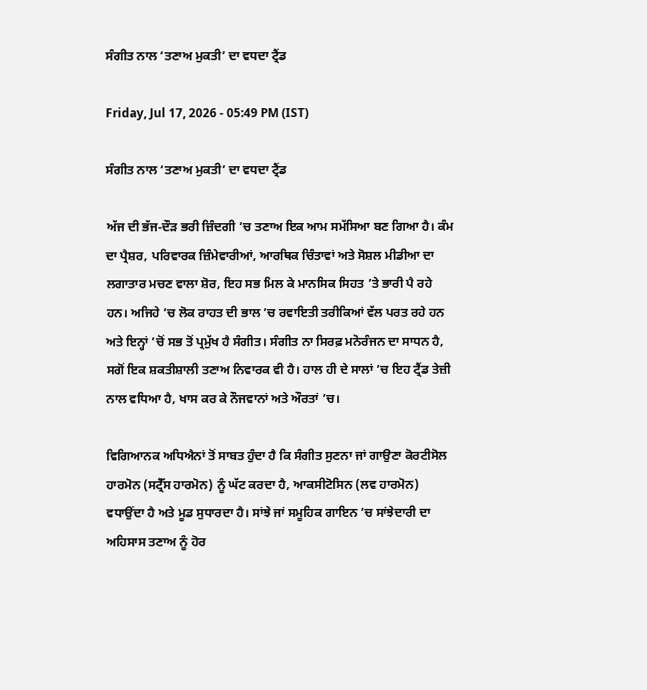ਸੰਗੀਤ ਨਾਲ ‘ਤਣਾਅ ਮੁਕਤੀ’ ਦਾ ਵਧਦਾ ਟ੍ਰੈਂਡ

Friday, Jul 17, 2026 - 05:49 PM (IST)

ਸੰਗੀਤ ਨਾਲ ‘ਤਣਾਅ ਮੁਕਤੀ’ ਦਾ ਵਧਦਾ ਟ੍ਰੈਂਡ

ਅੱਜ ਦੀ ਭੱਜ-ਦੌੜ ਭਰੀ ਜ਼ਿੰਦਗੀ ’ਚ ਤਣਾਅ ਇਕ ਆਮ ਸਮੱਸਿਆ ਬਣ ਗਿਆ ਹੈ। ਕੰਮ ਦਾ ਪ੍ਰੈਸ਼ਰ, ਪਰਿਵਾਰਕ ਜ਼ਿੰਮੇਵਾਰੀਆਂ, ਆਰਥਿਕ ਚਿੰਤਾਵਾਂ ਅਤੇ ਸੋਸ਼ਲ ਮੀਡੀਆ ਦਾ ਲਗਾਤਾਰ ਮਚਣ ਵਾਲਾ ਸ਼ੋਰ, ਇਹ ਸਭ ਮਿਲ ਕੇ ਮਾਨਸਿਕ ਸਿਹਤ ’ਤੇ ਭਾਰੀ ਪੈ ਰਹੇ ਹਨ। ਅਜਿਹੇ ’ਚ ਲੋਕ ਰਾਹਤ ਦੀ ਭਾਲ ’ਚ ਰਵਾਇਤੀ ਤਰੀਕਿਆਂ ਵੱਲ ਪਰਤ ਰਹੇ ਹਨ ਅਤੇ ਇਨ੍ਹਾਂ ’ਚੋਂ ਸਭ ਤੋਂ ਪ੍ਰਮੁੱਖ ਹੈ ਸੰਗੀਤ। ਸੰਗੀਤ ਨਾ ਸਿਰਫ਼ ਮਨੋਰੰਜਨ ਦਾ ਸਾਧਨ ਹੈ, ਸਗੋਂ ਇਕ ਸ਼ਕਤੀਸ਼ਾਲੀ ਤਣਾਅ ਨਿਵਾਰਕ ਵੀ ਹੈ। ਹਾਲ ਹੀ ਦੇ ਸਾਲਾਂ ’ਚ ਇਹ ਟ੍ਰੈਂਡ ਤੇਜ਼ੀ ਨਾਲ ਵਧਿਆ ਹੈ, ਖਾਸ ਕਰ ਕੇ ਨੌਜਵਾਨਾਂ ਅਤੇ ਔਰਤਾਂ ’ਚ।

ਵਿਗਿਆਨਕ ਅਧਿਐਨਾਂ ਤੋਂ ਸਾਬਤ ਹੁੰਦਾ ਹੈ ਕਿ ਸੰਗੀਤ ਸੁਣਨਾ ਜਾਂ ਗਾਉਣਾ ਕੋਰਟੀਸੋਲ ਹਾਰਮੋਨ (ਸਟ੍ਰੈੱਸ ਹਾਰਮੋਨ) ਨੂੰ ਘੱਟ ਕਰਦਾ ਹੈ, ਆਕਸੀਟੋਸਿਨ (ਲਵ ਹਾਰਮੋਨ) ਵਧਾਉਂਦਾ ਹੈ ਅਤੇ ਮੂਡ ਸੁਧਾਰਦਾ ਹੈ। ਸਾਂਝੇ ਜਾਂ ਸਮੂਹਿਕ ਗਾਇਨ ’ਚ ਸਾਂਝੇਦਾਰੀ ਦਾ ਅਹਿਸਾਸ ਤਣਾਅ ਨੂੰ ਹੋਰ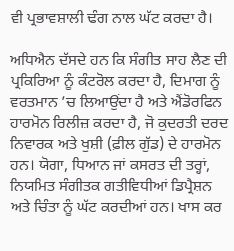ਵੀ ਪ੍ਰਭਾਵਸ਼ਾਲੀ ਢੰਗ ਨਾਲ ਘੱਟ ਕਰਦਾ ਹੈ।

ਅਧਿਐਨ ਦੱਸਦੇ ਹਨ ਕਿ ਸੰਗੀਤ ਸਾਹ ਲੈਣ ਦੀ ਪ੍ਰਕਿਰਿਆ ਨੂੰ ਕੰਟਰੋਲ ਕਰਦਾ ਹੈ, ਦਿਮਾਗ ਨੂੰ ਵਰਤਮਾਨ ’ਚ ਲਿਆਉਂਦਾ ਹੈ ਅਤੇ ਐਂਡੋਰਫਿਨ ਹਾਰਮੋਨ ਰਿਲੀਜ਼ ਕਰਦਾ ਹੈ, ਜੋ ਕੁਦਰਤੀ ਦਰਦ ਨਿਵਾਰਕ ਅਤੇ ਖੁਸ਼ੀ (ਫ਼ੀਲ ਗੁੱਡ) ਦੇ ਹਾਰਮੋਨ ਹਨ। ਯੋਗਾ, ਧਿਆਨ ਜਾਂ ਕਸਰਤ ਦੀ ਤਰ੍ਹਾਂ, ਨਿਯਮਿਤ ਸੰਗੀਤਕ ਗਤੀਵਿਧੀਆਂ ਡਿਪ੍ਰੈਸ਼ਨ ਅਤੇ ਚਿੰਤਾ ਨੂੰ ਘੱਟ ਕਰਦੀਆਂ ਹਨ। ਖਾਸ ਕਰ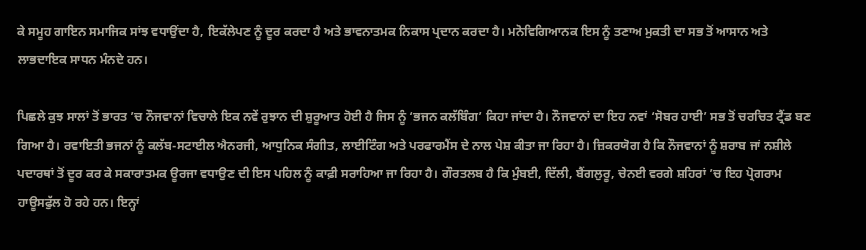ਕੇ ਸਮੂਹ ਗਾਇਨ ਸਮਾਜਿਕ ਸਾਂਝ ਵਧਾਉਂਦਾ ਹੈ, ਇਕੱਲੇਪਣ ਨੂੰ ਦੂਰ ਕਰਦਾ ਹੈ ਅਤੇ ਭਾਵਨਾਤਮਕ ਨਿਕਾਸ ਪ੍ਰਦਾਨ ਕਰਦਾ ਹੈ। ਮਨੋਵਿਗਿਆਨਕ ਇਸ ਨੂੰ ਤਣਾਅ ਮੁਕਤੀ ਦਾ ਸਭ ਤੋਂ ਆਸਾਨ ਅਤੇ ਲਾਭਦਾਇਕ ਸਾਧਨ ਮੰਨਦੇ ਹਨ।

ਪਿਛਲੇ ਕੁਝ ਸਾਲਾਂ ਤੋਂ ਭਾਰਤ ’ਚ ਨੌਜਵਾਨਾਂ ਵਿਚਾਲੇ ਇਕ ਨਵੇਂ ਰੁਝਾਨ ਦੀ ਸ਼ੁਰੂਆਤ ਹੋਈ ਹੈ ਜਿਸ ਨੂੰ ‘ਭਜਨ ਕਲੱਬਿੰਗ’ ਕਿਹਾ ਜਾਂਦਾ ਹੈ। ਨੌਜਵਾਨਾਂ ਦਾ ਇਹ ਨਵਾਂ ‘ਸੋਬਰ ਹਾਈ’ ਸਭ ਤੋਂ ਚਰਚਿਤ ਟ੍ਰੈਂਡ ਬਣ ਗਿਆ ਹੈ। ਰਵਾਇਤੀ ਭਜਨਾਂ ਨੂੰ ਕਲੱਬ-ਸਟਾਈਲ ਐਨਰਜੀ, ਆਧੁਨਿਕ ਸੰਗੀਤ, ਲਾਈਟਿੰਗ ਅਤੇ ਪਰਫਾਰਮੈਂਸ ਦੇ ਨਾਲ ਪੇਸ਼ ਕੀਤਾ ਜਾ ਰਿਹਾ ਹੈ। ਜ਼ਿਕਰਯੋਗ ਹੈ ਕਿ ਨੌਜਵਾਨਾਂ ਨੂੰ ਸ਼ਰਾਬ ਜਾਂ ਨਸ਼ੀਲੇ ਪਦਾਰਥਾਂ ਤੋਂ ਦੂਰ ਕਰ ਕੇ ਸਕਾਰਾਤਮਕ ਊਰਜਾ ਵਧਾਉਣ ਦੀ ਇਸ ਪਹਿਲ ਨੂੰ ਕਾਫ਼ੀ ਸਰਾਹਿਆ ਜਾ ਰਿਹਾ ਹੈ। ਗੌਰਤਲਬ ਹੈ ਕਿ ਮੁੰਬਈ, ਦਿੱਲੀ, ਬੈਂਗਲੁਰੂ, ਚੇਨਈ ਵਰਗੇ ਸ਼ਹਿਰਾਂ ’ਚ ਇਹ ਪ੍ਰੋਗਰਾਮ ਹਾਊਸਫੁੱਲ ਹੋ ਰਹੇ ਹਨ। ਇਨ੍ਹਾਂ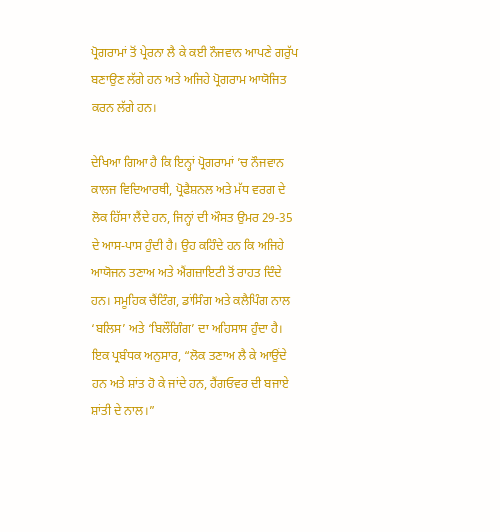ਪ੍ਰੋਗਰਾਮਾਂ ਤੋਂ ਪ੍ਰੇਰਨਾ ਲੈ ਕੇ ਕਈ ਨੌਜਵਾਨ ਆਪਣੇ ਗਰੁੱਪ ਬਣਾਉਣ ਲੱਗੇ ਹਨ ਅਤੇ ਅਜਿਹੇ ਪ੍ਰੋਗਰਾਮ ਆਯੋਜਿਤ ਕਰਨ ਲੱਗੇ ਹਨ।

ਦੇਖਿਆ ਗਿਆ ਹੈ ਕਿ ਇਨ੍ਹਾਂ ਪ੍ਰੋਗਰਾਮਾਂ ’ਚ ਨੌਜਵਾਨ ਕਾਲਜ ਵਿਦਿਆਰਥੀ, ਪ੍ਰੋਫੈਸ਼ਨਲ ਅਤੇ ਮੱਧ ਵਰਗ ਦੇ ਲੋਕ ਹਿੱਸਾ ਲੈਂਦੇ ਹਨ, ਜਿਨ੍ਹਾਂ ਦੀ ਔਸਤ ਉਮਰ 29-35 ਦੇ ਆਸ-ਪਾਸ ਹੁੰਦੀ ਹੈ। ਉਹ ਕਹਿੰਦੇ ਹਨ ਕਿ ਅਜਿਹੇ ਆਯੋਜਨ ਤਣਾਅ ਅਤੇ ਐਂਗਜ਼ਾਇਟੀ ਤੋਂ ਰਾਹਤ ਦਿੰਦੇ ਹਨ। ਸਮੂਹਿਕ ਚੈਂਟਿੰਗ, ਡਾਂਸਿੰਗ ਅਤੇ ਕਲੈਪਿੰਗ ਨਾਲ ‘ਬਲਿਸ’ ਅਤੇ ‘ਬਿਲੌਂਗਿੰਗ’ ਦਾ ਅਹਿਸਾਸ ਹੁੰਦਾ ਹੈ। ਇਕ ਪ੍ਰਬੰਧਕ ਅਨੁਸਾਰ, “ਲੋਕ ਤਣਾਅ ਲੈ ਕੇ ਆਉਂਦੇ ਹਨ ਅਤੇ ਸ਼ਾਂਤ ਹੋ ਕੇ ਜਾਂਦੇ ਹਨ, ਹੈਂਗਓਵਰ ਦੀ ਬਜਾਏ ਸ਼ਾਂਤੀ ਦੇ ਨਾਲ।”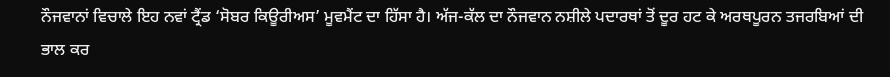ਨੌਜਵਾਨਾਂ ਵਿਚਾਲੇ ਇਹ ਨਵਾਂ ਟ੍ਰੈਂਡ ‘ਸੋਬਰ ਕਿਊਰੀਅਸ’ ਮੂਵਮੈਂਟ ਦਾ ਹਿੱਸਾ ਹੈ। ਅੱਜ-ਕੱਲ ਦਾ ਨੌਜਵਾਨ ਨਸ਼ੀਲੇ ਪਦਾਰਥਾਂ ਤੋਂ ਦੂਰ ਹਟ ਕੇ ਅਰਥਪੂਰਨ ਤਜਰਬਿਆਂ ਦੀ ਭਾਲ ਕਰ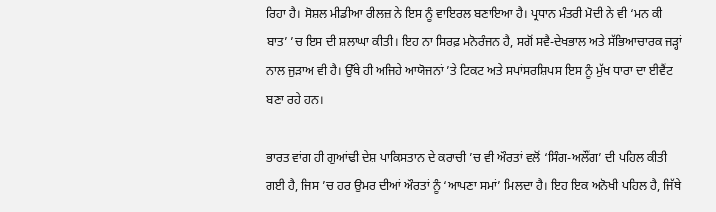ਰਿਹਾ ਹੈ। ਸੋਸ਼ਲ ਮੀਡੀਆ ਰੀਲਜ਼ ਨੇ ਇਸ ਨੂੰ ਵਾਇਰਲ ਬਣਾਇਆ ਹੈ। ਪ੍ਰਧਾਨ ਮੰਤਰੀ ਮੋਦੀ ਨੇ ਵੀ ‘ਮਨ ਕੀ ਬਾਤ’ ’ਚ ਇਸ ਦੀ ਸ਼ਲਾਘਾ ਕੀਤੀ। ਇਹ ਨਾ ਸਿਰਫ਼ ਮਨੋਰੰਜਨ ਹੈ, ਸਗੋਂ ਸਵੈ-ਦੇਖਭਾਲ ਅਤੇ ਸੱਭਿਆਚਾਰਕ ਜੜ੍ਹਾਂ ਨਾਲ ਜੁੜਾਅ ਵੀ ਹੈ। ਉੱਥੇ ਹੀ ਅਜਿਹੇ ਆਯੋਜਨਾਂ ’ਤੇ ਟਿਕਟ ਅਤੇ ਸਪਾਂਸਰਸ਼ਿਪਸ ਇਸ ਨੂੰ ਮੁੱਖ ਧਾਰਾ ਦਾ ਈਵੈਂਟ ਬਣਾ ਰਹੇ ਹਨ।

ਭਾਰਤ ਵਾਂਗ ਹੀ ਗੁਆਂਢੀ ਦੇਸ਼ ਪਾਕਿਸਤਾਨ ਦੇ ਕਰਾਚੀ ’ਚ ਵੀ ਔਰਤਾਂ ਵਲੋਂ ‘ਸਿੰਗ-ਅਲੌਂਗ’ ਦੀ ਪਹਿਲ ਕੀਤੀ ਗਈ ਹੈ, ਜਿਸ ’ਚ ਹਰ ਉਮਰ ਦੀਆਂ ਔਰਤਾਂ ਨੂੰ ‘ਆਪਣਾ ਸਮਾਂ’ ਮਿਲਦਾ ਹੈ। ਇਹ ਇਕ ਅਨੋਖੀ ਪਹਿਲ ਹੈ, ਜਿੱਥੇ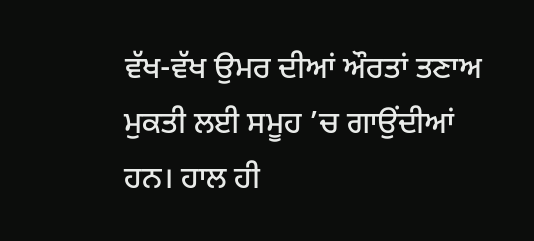ਵੱਖ-ਵੱਖ ਉਮਰ ਦੀਆਂ ਔਰਤਾਂ ਤਣਾਅ ਮੁਕਤੀ ਲਈ ਸਮੂਹ ’ਚ ਗਾਉਂਦੀਆਂ ਹਨ। ਹਾਲ ਹੀ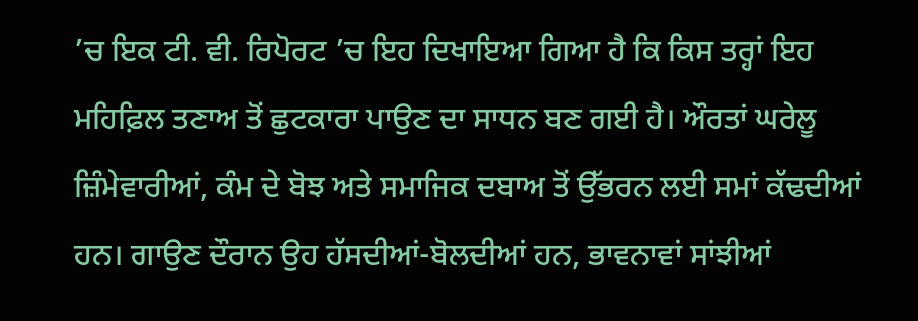’ਚ ਇਕ ਟੀ. ਵੀ. ਰਿਪੋਰਟ ’ਚ ਇਹ ਦਿਖਾਇਆ ਗਿਆ ਹੈ ਕਿ ਕਿਸ ਤਰ੍ਹਾਂ ਇਹ ਮਹਿਫ਼ਿਲ ਤਣਾਅ ਤੋਂ ਛੁਟਕਾਰਾ ਪਾਉਣ ਦਾ ਸਾਧਨ ਬਣ ਗਈ ਹੈ। ਔਰਤਾਂ ਘਰੇਲੂ ਜ਼ਿੰਮੇਵਾਰੀਆਂ, ਕੰਮ ਦੇ ਬੋਝ ਅਤੇ ਸਮਾਜਿਕ ਦਬਾਅ ਤੋਂ ਉੱਭਰਨ ਲਈ ਸਮਾਂ ਕੱਢਦੀਆਂ ਹਨ। ਗਾਉਣ ਦੌਰਾਨ ਉਹ ਹੱਸਦੀਆਂ-ਬੋਲਦੀਆਂ ਹਨ, ਭਾਵਨਾਵਾਂ ਸਾਂਝੀਆਂ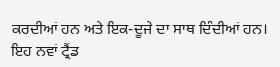ਕਰਦੀਆਂ ਹਨ ਅਤੇ ਇਕ-ਦੂਜੇ ਦਾ ਸਾਥ ਦਿੰਦੀਆਂ ਹਨ। ਇਹ ਨਵਾਂ ਟ੍ਰੈਂਡ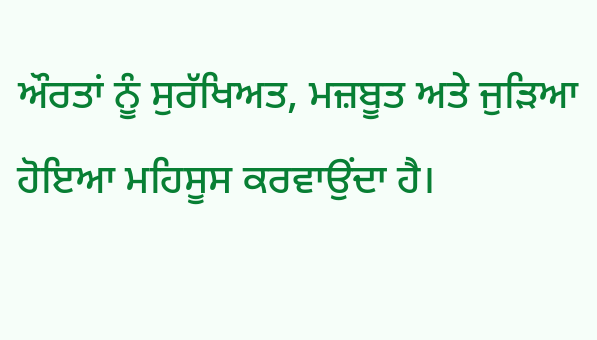ਔਰਤਾਂ ਨੂੰ ਸੁਰੱਖਿਅਤ, ਮਜ਼ਬੂਤ ਅਤੇ ਜੁੜਿਆ ਹੋਇਆ ਮਹਿਸੂਸ ਕਰਵਾਉਂਦਾ ਹੈ।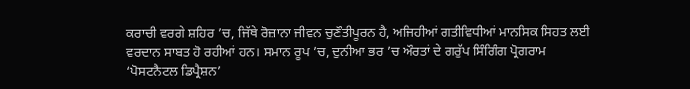ਕਰਾਚੀ ਵਰਗੇ ਸ਼ਹਿਰ ’ਚ, ਜਿੱਥੇ ਰੋਜ਼ਾਨਾ ਜੀਵਨ ਚੁਣੌਤੀਪੂਰਨ ਹੈ, ਅਜਿਹੀਆਂ ਗਤੀਵਿਧੀਆਂ ਮਾਨਸਿਕ ਸਿਹਤ ਲਈ ਵਰਦਾਨ ਸਾਬਤ ਹੋ ਰਹੀਆਂ ਹਨ। ਸਮਾਨ ਰੂਪ ’ਚ, ਦੁਨੀਆ ਭਰ ’ਚ ਔਰਤਾਂ ਦੇ ਗਰੁੱਪ ਸਿੰਗਿੰਗ ਪ੍ਰੋਗਰਾਮ ‘ਪੋਸਟਨੈਟਲ ਡਿਪ੍ਰੈਸ਼ਨ’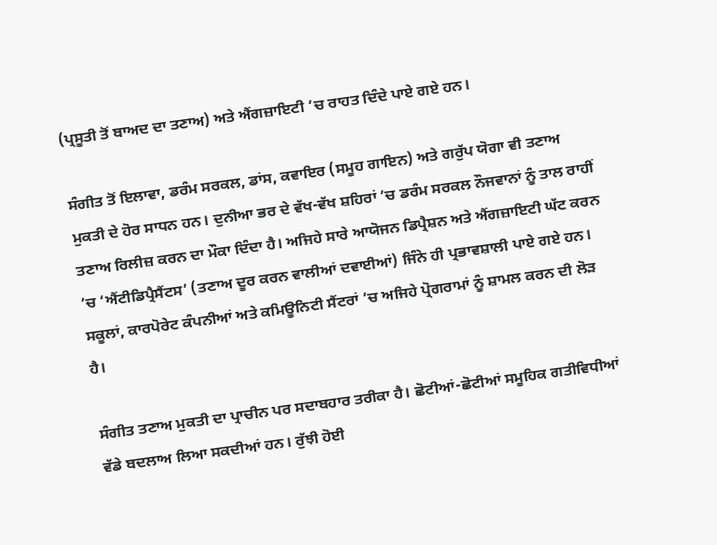(ਪ੍ਰਸੂਤੀ ਤੋਂ ਬਾਅਦ ਦਾ ਤਣਾਅ) ਅਤੇ ਐਂਗਜ਼ਾਇਟੀ ’ਚ ਰਾਹਤ ਦਿੰਦੇ ਪਾਏ ਗਏ ਹਨ।

ਸੰਗੀਤ ਤੋਂ ਇਲਾਵਾ, ਡਰੰਮ ਸਰਕਲ, ਡਾਂਸ, ਕਵਾਇਰ (ਸਮੂਹ ਗਾਇਨ) ਅਤੇ ਗਰੁੱਪ ਯੋਗਾ ਵੀ ਤਣਾਅ ਮੁਕਤੀ ਦੇ ਹੋਰ ਸਾਧਨ ਹਨ। ਦੁਨੀਆ ਭਰ ਦੇ ਵੱਖ-ਵੱਖ ਸ਼ਹਿਰਾਂ ’ਚ ਡਰੰਮ ਸਰਕਲ ਨੌਜਵਾਨਾਂ ਨੂੰ ਤਾਲ ਰਾਹੀਂ ਤਣਾਅ ਰਿਲੀਜ਼ ਕਰਨ ਦਾ ਮੌਕਾ ਦਿੰਦਾ ਹੈ। ਅਜਿਹੇ ਸਾਰੇ ਆਯੋਜਨ ਡਿਪ੍ਰੈਸ਼ਨ ਅਤੇ ਐਂਗਜ਼ਾਇਟੀ ਘੱਟ ਕਰਨ ’ਚ ‘ਐਂਟੀਡਿਪ੍ਰੈਸੈਂਟਸ’ (ਤਣਾਅ ਦੂਰ ਕਰਨ ਵਾਲੀਆਂ ਦਵਾਈਆਂ) ਜਿੰਨੇ ਹੀ ਪ੍ਰਭਾਵਸ਼ਾਲੀ ਪਾਏ ਗਏ ਹਨ। ਸਕੂਲਾਂ, ਕਾਰਪੋਰੇਟ ਕੰਪਨੀਆਂ ਅਤੇ ਕਮਿਊਨਿਟੀ ਸੈਂਟਰਾਂ ’ਚ ਅਜਿਹੇ ਪ੍ਰੋਗਰਾਮਾਂ ਨੂੰ ਸ਼ਾਮਲ ਕਰਨ ਦੀ ਲੋੜ ਹੈ।

ਸੰਗੀਤ ਤਣਾਅ ਮੁਕਤੀ ਦਾ ਪ੍ਰਾਚੀਨ ਪਰ ਸਦਾਬਹਾਰ ਤਰੀਕਾ ਹੈ। ਛੋਟੀਆਂ-ਛੋਟੀਆਂ ਸਮੂਹਿਕ ਗਤੀਵਿਧੀਆਂ ਵੱਡੇ ਬਦਲਾਅ ਲਿਆ ਸਕਦੀਆਂ ਹਨ। ਰੁੱਝੀ ਹੋਈ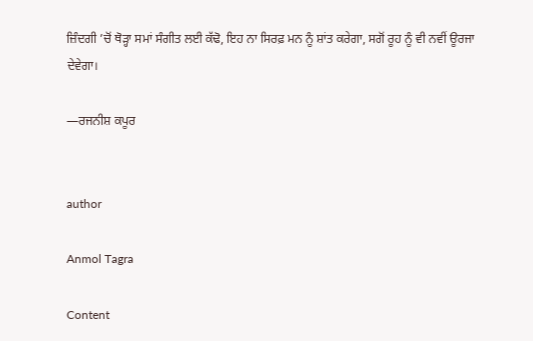ਜ਼ਿੰਦਗੀ ’ਚੋਂ ਥੋੜ੍ਹਾ ਸਮਾਂ ਸੰਗੀਤ ਲਈ ਕੱਢੋ, ਇਹ ਨਾ ਸਿਰਫ਼ ਮਨ ਨੂੰ ਸ਼ਾਂਤ ਕਰੇਗਾ, ਸਗੋਂ ਰੂਹ ਨੂੰ ਵੀ ਨਵੀਂ ਊਰਜਾ ਦੇਵੇਗਾ।

—ਰਜਨੀਸ਼ ਕਪੂਰ


author

Anmol Tagra

Content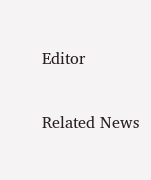Editor

Related News